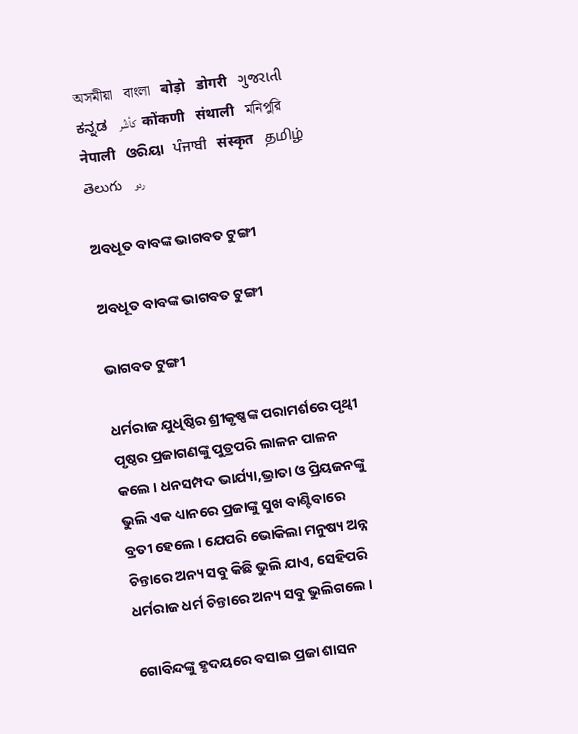অসমীয়া   বাংলা   बोड़ो   डोगरी   ગુજરાતી   ಕನ್ನಡ   كأشُر   कोंकणी   संथाली   মনিপুরি   नेपाली   ଓରିୟା   ਪੰਜਾਬੀ   संस्कृत   தமிழ்  తెలుగు   ردو

ଅବଧୂତ ବାବଙ୍କ ଭାଗବତ ଟୁଙ୍ଗୀ

ଅବଧୂତ ବାବଙ୍କ ଭାଗବତ ଟୁଙ୍ଗୀ

ଭାଗବତ ଟୁଙ୍ଗୀ

ଧର୍ମରାଜ ଯୁଧିଷ୍ଠିର ଶ୍ରୀକୃଷ୍ଣଙ୍କ ପରାମର୍ଶରେ ପୃଥ୍ଵୀ ପୃଷ୍ଠର ପ୍ରଜାଗଣଙ୍କୁ ପୁତ୍ରପରି ଲାଳନ ପାଳନ କଲେ । ଧନସମ୍ପଦ ଭାର୍ଯ୍ୟା,ଭ୍ରାତା ଓ ପ୍ରିୟଜନଙ୍କୁ ଭୁଲି ଏକ ଧ୍ୟାନରେ ପ୍ରଜାଙ୍କୁ ସୁଖ ବାଣ୍ଟିବାରେ ବ୍ରତୀ ହେଲେ । ଯେପରି ଭୋକିଲା ମନୁଷ୍ୟ ଅନ୍ନ ଚିନ୍ତାରେ ଅନ୍ୟ ସବୁ କିଛି ଭୁଲି ଯାଏ, ସେହିପରି ଧର୍ମରାଜ ଧର୍ମ ଚିନ୍ତାରେ ଅନ୍ୟ ସବୁ ଭୁଲିଗଲେ ।

ଗୋବିନ୍ଦଙ୍କୁ ହୃଦୟରେ ବସାଇ ପ୍ରଜା ଶାସନ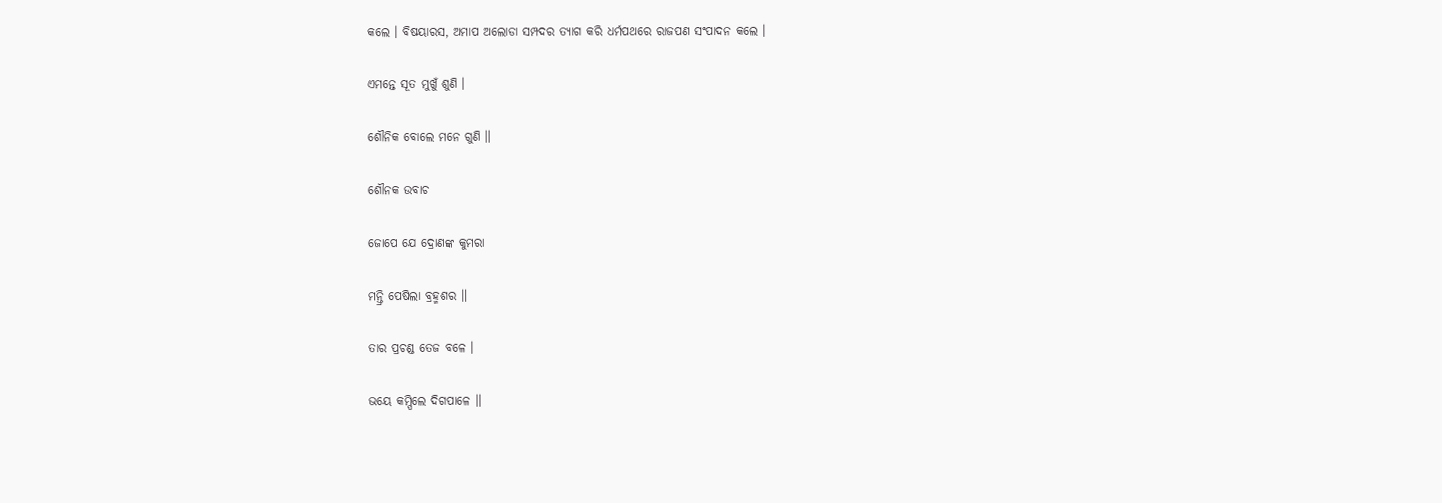କଲେ । ବିଷୟାରସ, ଅମାପ ଅଲୋଡା ସମ୍ପଦର ତ୍ୟାଗ କରି ଧର୍ମପଥରେ ରାଜପଣ ସଂପାଦନ କଲେ ।

ଏମନ୍ତେ ସୂତ ମୁଖୁଁ ଶୁଣି ।

ଶୌନିକ ବୋଲେ ମନେ ଗୁଣି ॥

ଶୌନକ ଉବାଚ

ଜୋପେ ଯେ ଦ୍ରୋଣଙ୍କ କୁମରା

ମନ୍ତ୍ରି ପେଷିଲା ବ୍ରହ୍ମଶର ॥

ତାର ପ୍ରଚଣ୍ଡ ତେଜ ବଳେ ।

ଭୟେ କମ୍ପିଲେ ଦିଗପାଳେ ॥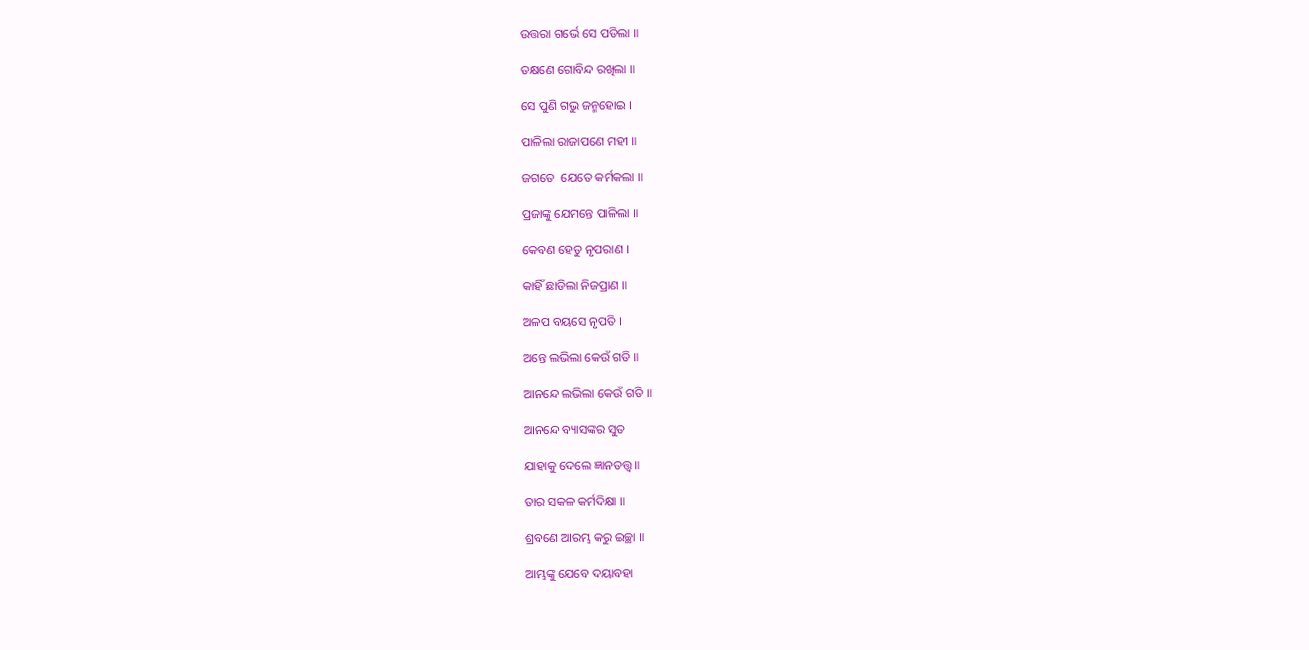ଉତ୍ତରା ଗର୍ଭେ ସେ ପଡିଲା ॥

ତକ୍ଷଣେ ଗୋବିନ୍ଦ ରଖିଲା ॥

ସେ ପୁଣି ଗଭୁ ଜନ୍ମହୋଇ ।

ପାଳିଲା ରାଜାପଣେ ମହୀ ॥

ଜଗତେ  ଯେତେ କର୍ମକଲା ॥

ପ୍ରଜାଙ୍କୁ ଯେମନ୍ତେ ପାଳିଲା ॥

କେବଣ ହେତୁ ନୃପରାଣ ।

କାହିଁ ଛାଡିଲା ନିଜପ୍ରାଣ ॥

ଅଳପ ବୟସେ ନୃପତି ।

ଅନ୍ତେ ଲଭିଲା କେଉଁ ଗତି ॥

ଆନନ୍ଦେ ଲଭିଲା କେଉଁ ଗତି ॥

ଆନନ୍ଦେ ବ୍ୟାସଙ୍କର ସୁତ

ଯାହାକୁ ଦେଲେ ଜ୍ଞାନତତ୍ତ୍ଵ ॥

ତାର ସକଳ କର୍ମଦିକ୍ଷା ॥

ଶ୍ରବଣେ ଆରମ୍ଭ କରୁ ଇଚ୍ଛା ॥

ଆମ୍ଭଙ୍କୁ ଯେବେ ଦୟାବହା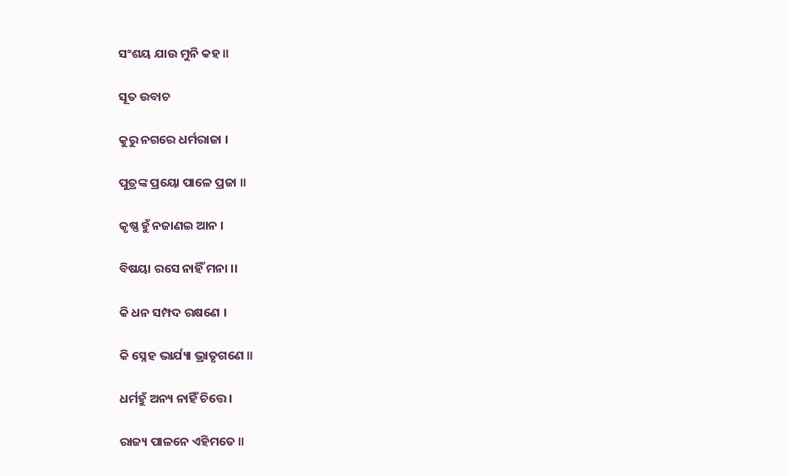ସଂଶୟ ଯାଉ ମୁନି କହ ॥

ସୂତ ଉବାଚ

କୁରୁ ନଗରେ ଧର୍ମରାଜା ।

ପୁତ୍ରଙ୍କ ପ୍ରୟୋ ପାଳେ ପ୍ରଜା ॥

କୃଷ୍ଣ ହୁଁ ନଜାଣଇ ଆନ ।

ବିଷୟା ରସେ ନାହିଁ ମନା ।।

କି ଧନ ସମ୍ପଦ ରକ୍ଷଣେ ।

କି ସ୍ନେହ ଭାର୍ଯ୍ୟା ଭ୍ରାତୃଗଣେ ॥

ଧର୍ମହୁଁ ଅନ୍ୟ ନାହିଁ ଚିତ୍ତେ ।

ରାଜ୍ୟ ପାଳନେ ଏହିମତେ ॥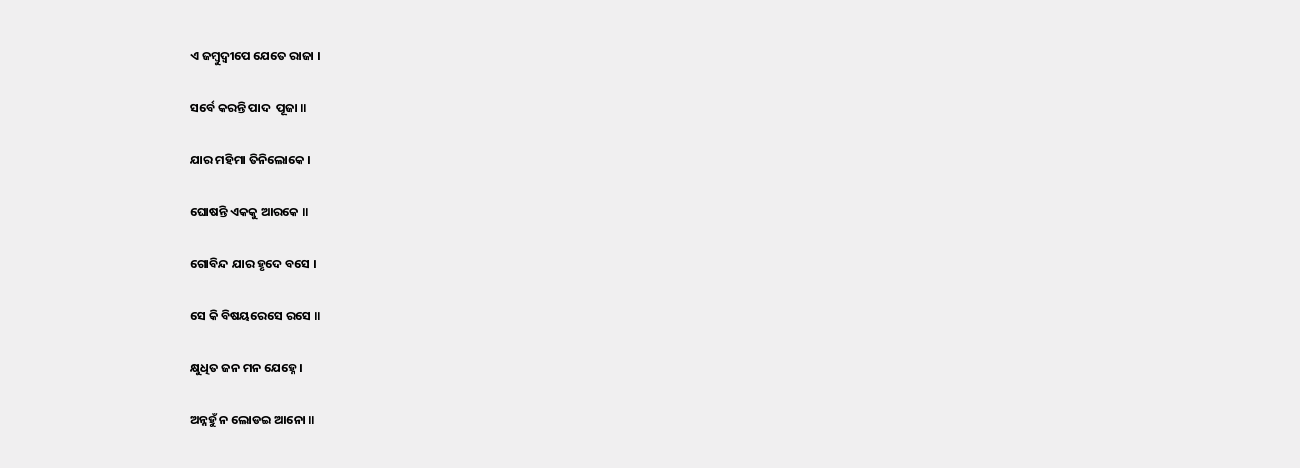ଏ ଜମ୍ବୁଦ୍ଵୀପେ ଯେତେ ରାଜା ।

ସର୍ବେ କରନ୍ତି ପାଦ  ପୂଜା ॥

ଯାର ମହିମା ତିନିଲୋକେ ।

ଘୋଷନ୍ତି ଏକକୁ ଆରକେ ॥

ଗୋବିନ୍ଦ ଯାର ହୃଦେ ବସେ ।

ସେ କି ବିଷୟରେସେ ରସେ ॥

କ୍ଷୁଧିତ ଜନ ମନ ଯେହ୍ନେ ।

ଅନ୍ନହୁଁ ନ ଲୋଡଇ ଆନୋ ॥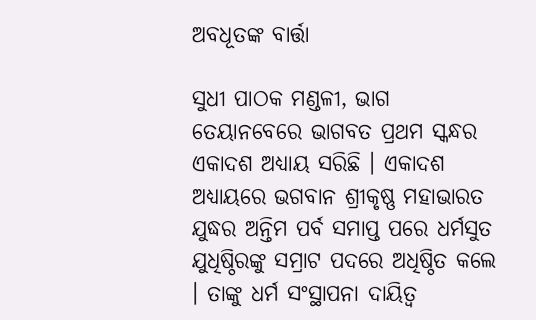ଅବଧୂତଙ୍କ ବାର୍ତ୍ତା

ସୁଧୀ ପାଠକ ମଣ୍ଡଳୀ, ଭାଗ ତେୟାନବେରେ ଭାଗବତ ପ୍ରଥମ ସ୍କନ୍ଧର ଏକାଦଶ ଅଧ୍ୟାୟ ସରିଛି । ଏକାଦଶ ଅଧ୍ୟାୟରେ ଭଗବାନ ଶ୍ରୀକୃଷ୍ଣ ମହାଭାରତ ଯୁଦ୍ଧର ଅନ୍ତିମ ପର୍ବ ସମାପ୍ତ ପରେ ଧର୍ମସୁତ ଯୁଧିଷ୍ଠିରଙ୍କୁ ସମ୍ରାଟ ପଦରେ ଅଧିଷ୍ଠିତ କଲେ । ତାଙ୍କୁ ଧର୍ମ ସଂସ୍ଥାପନା ଦାୟିତ୍ଵ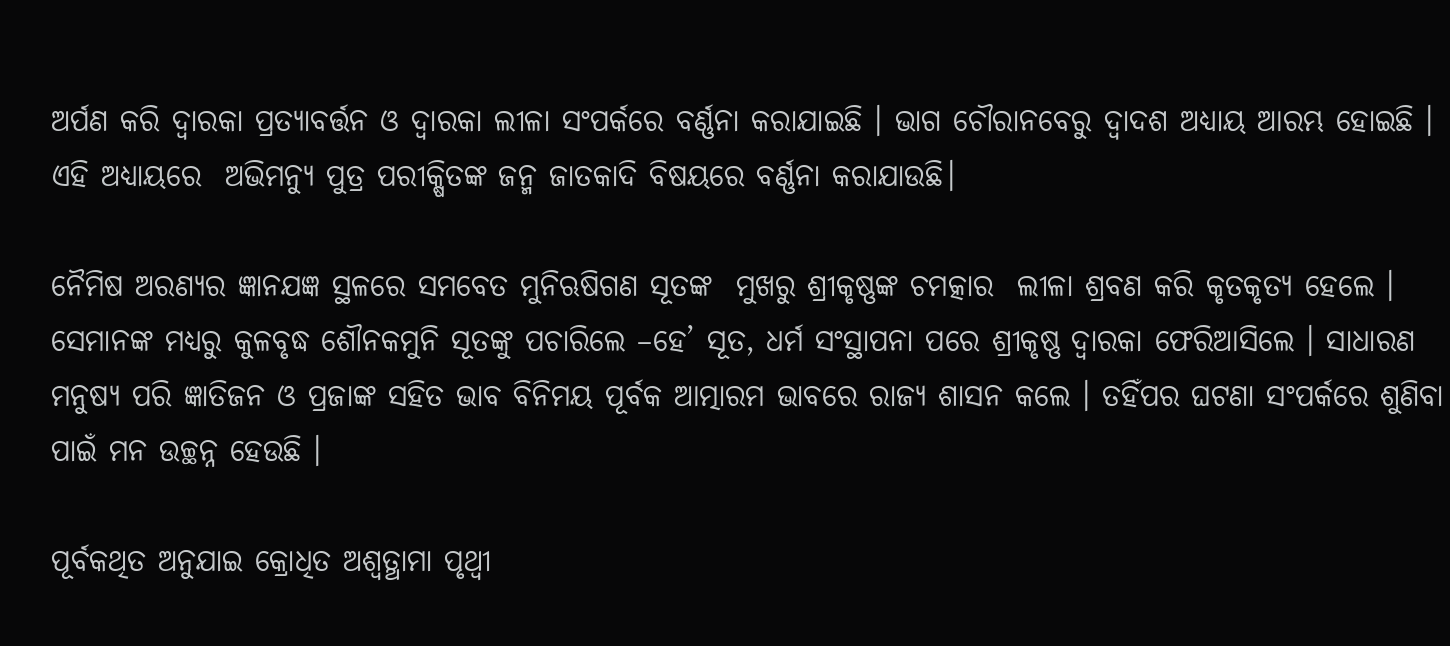ଅର୍ପଣ କରି ଦ୍ଵାରକା ପ୍ରତ୍ୟାବର୍ତ୍ତନ ଓ ଦ୍ଵାରକା ଲୀଳା ସଂପର୍କରେ ବର୍ଣ୍ଣନା କରାଯାଇଛି । ଭାଗ ଚୌରାନବେରୁ ଦ୍ଵାଦଶ ଅଧ୍ୟାୟ ଆରମ୍ଭ ହୋଇଛି । ଏହି ଅଧ୍ୟାୟରେ  ଅଭିମନ୍ୟୁ ପୁତ୍ର ପରୀକ୍ଷିତଙ୍କ ଜନ୍ମ ଜାତକାଦି ବିଷୟରେ ବର୍ଣ୍ଣନା କରାଯାଉଛି।

ନୈମିଷ ଅରଣ୍ୟର ଜ୍ଞାନଯଜ୍ଞ ସ୍ଥଳରେ ସମବେତ ମୁନିଋଷିଗଣ ସୂତଙ୍କ  ମୁଖରୁ ଶ୍ରୀକୃଷ୍ଣଙ୍କ ଚମତ୍କାର  ଲୀଳା ଶ୍ରବଣ କରି କୃତକୃତ୍ୟ ହେଲେ । ସେମାନଙ୍କ ମଧ୍ୟରୁ କୁଳବୃଦ୍ଧ ଶୌନକମୁନି ସୂତଙ୍କୁ ପଚାରିଲେ –ହେ’ ସୂତ, ଧର୍ମ ସଂସ୍ଥାପନା ପରେ ଶ୍ରୀକୃଷ୍ଣ ଦ୍ଵାରକା ଫେରିଆସିଲେ । ସାଧାରଣ ମନୁଷ୍ୟ ପରି ଜ୍ଞାତିଜନ ଓ ପ୍ରଜାଙ୍କ ସହିତ ଭାବ ବିନିମୟ ପୂର୍ବକ ଆତ୍ମାରମ ଭାବରେ ରାଜ୍ୟ ଶାସନ କଲେ । ତହିଁପର ଘଟଣା ସଂପର୍କରେ ଶୁଣିବା ପାଇଁ ମନ ଉଚ୍ଛନ୍ନ ହେଉଛି ।

ପୂର୍ବକଥିତ ଅନୁଯାଇ କ୍ରୋଧିତ ଅଶ୍ଵତ୍ଥାମା ପୃଥ୍ଵୀ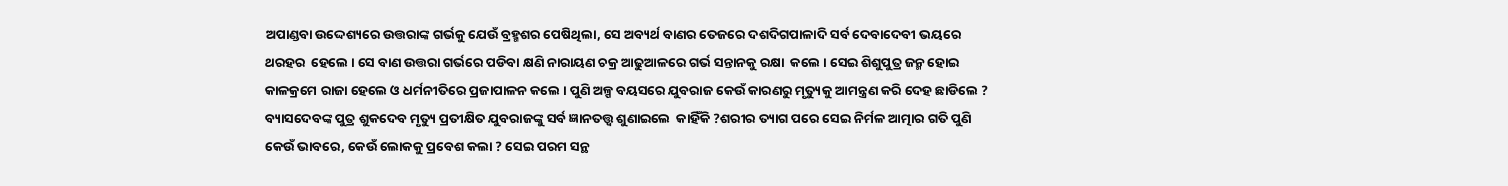ଅପାଣ୍ଡବା ଉଦ୍ଦେଶ୍ୟରେ ଉତ୍ତରାଙ୍କ ଗର୍ଭକୁ ଯେଉଁ ବ୍ରହ୍ମଶର ପେଷିଥିଲା, ସେ ଅବ୍ୟର୍ଥ ବାଣର ତେଜରେ ଦଶଦିଗପାଳାଦି ସର୍ବ ଦେବାଦେବୀ ଭୟରେ ଥରହର  ହେଲେ । ସେ ବାଣ ଉତ୍ତରା ଗର୍ଭରେ ପଡିବା କ୍ଷଣି ନାରାୟଣ ଚକ୍ର ଆଢୁଆଳରେ ଗର୍ଭ ସନ୍ତାନକୁ ରକ୍ଷା  କଲେ । ସେଇ ଶିଶୁପୁତ୍ର ଜନ୍ମ ହୋଇ କାଳକ୍ରମେ ରାଜା ହେଲେ ଓ ଧର୍ମନୀତିରେ ପ୍ରଜାପାଳନ କଲେ । ପୁଣି ଅଳ୍ପ ବୟସରେ ଯୁବରାଜ କେଉଁ କାରଣରୁ ମୃତ୍ୟୁକୁ ଆମନ୍ତ୍ରଣ କରି ଦେହ ଛାଡିଲେ ? ବ୍ୟାସଦେବଙ୍କ ପୁତ୍ର ଶୁକଦେବ ମୃତ୍ୟୁ ପ୍ରତୀକ୍ଷିତ ଯୁବରାଜଙ୍କୁ ସର୍ବ ଜ୍ଞାନତତ୍ତ୍ଵ ଶୁଣାଇଲେ  କାହିଁକି ?ଶରୀର ତ୍ୟାଗ ପରେ ସେଇ ନିର୍ମଳ ଆତ୍ମାର ଗତି ପୁଣି କେଉଁ ଭାବରେ, କେଉଁ ଲୋକକୁ ପ୍ରବେଶ କଲା ? ସେଇ ପରମ ସନ୍ଥ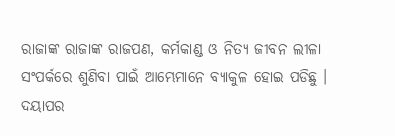ରାଜାଙ୍କ ରାଜାଙ୍କ ରାଜପଣ, କର୍ମକାଣ୍ଡ ଓ ନିତ୍ୟ ଜୀବନ ଲୀଳା  ସଂପର୍କରେ ଶୁଣିବା ପାଇଁ ଆମ୍ଭେମାନେ ବ୍ୟାକୁଳ ହୋଇ ପଡିଛୁ । ଦୟାପର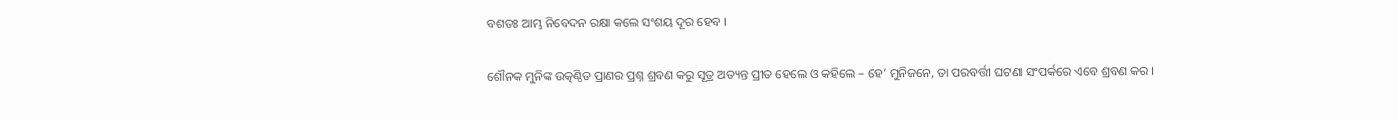ବଶତଃ ଆମ୍ଭ ନିବେଦନ ରକ୍ଷା କଲେ ସଂଶୟ ଦୂର ହେବ ।

ଶୌନକ ମୁନିଙ୍କ ଉତ୍କଣ୍ଠିତ ପ୍ରାଣର ପ୍ରଶ୍ନ ଶ୍ରବଣ କରୁ ସୂତ୍ର ଅତ୍ୟନ୍ତ ପ୍ରୀତ ହେଲେ ଓ କହିଲେ – ହେ’ ମୁନିଜନେ, ତା ପରବର୍ତ୍ତୀ ଘଟଣା ସଂପର୍କରେ ଏବେ ଶ୍ରବଣ କର ।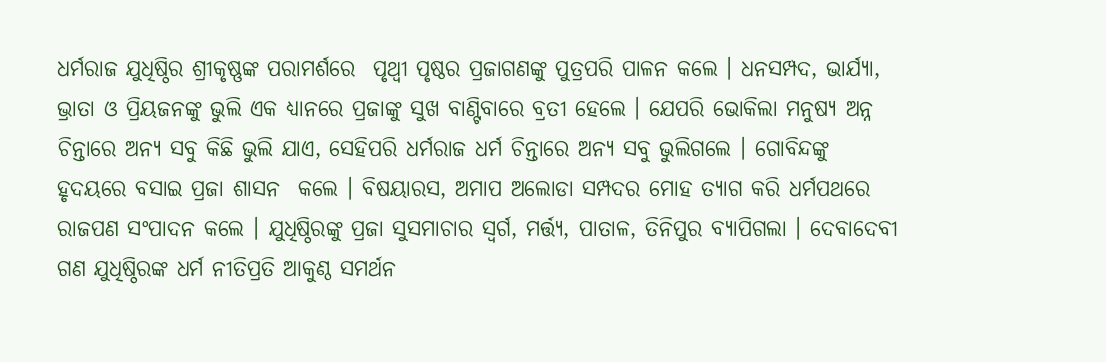ଧର୍ମରାଜ ଯୁଧିଷ୍ଠିର ଶ୍ରୀକୃଷ୍ଣଙ୍କ ପରାମର୍ଶରେ  ପୃଥ୍ଵୀ ପୃଷ୍ଠର ପ୍ରଜାଗଣଙ୍କୁ ପୁତ୍ରପରି ପାଳନ କଲେ । ଧନସମ୍ପଦ, ଭାର୍ଯ୍ୟା, ଭ୍ରାତା ଓ ପ୍ରିୟଜନଙ୍କୁ ଭୁଲି ଏକ ଧ୍ୟାନରେ ପ୍ରଜାଙ୍କୁ ସୁଖ ବାଣ୍ଟିବାରେ ବ୍ରତୀ ହେଲେ । ଯେପରି ଭୋକିଲା ମନୁଷ୍ୟ ଅନ୍ନ ଚିନ୍ତାରେ ଅନ୍ୟ ସବୁ କିଛି ଭୁଲି ଯାଏ, ସେହିପରି ଧର୍ମରାଜ ଧର୍ମ ଚିନ୍ତାରେ ଅନ୍ୟ ସବୁ ଭୁଲିଗଲେ । ଗୋବିନ୍ଦଙ୍କୁ ହୃଦୟରେ ବସାଇ ପ୍ରଜା ଶାସନ  କଲେ । ବିଷୟାରସ, ଅମାପ ଅଲୋଡା ସମ୍ପଦର ମୋହ ତ୍ୟାଗ କରି ଧର୍ମପଥରେ ରାଜପଣ ସଂପାଦନ କଲେ । ଯୁଧିଷ୍ଠିରଙ୍କୁ ପ୍ରଜା ସୁସମାଚାର ସ୍ଵର୍ଗ, ମର୍ତ୍ତ୍ୟ, ପାତାଳ, ତିନିପୁର ବ୍ୟାପିଗଲା । ଦେବାଦେବୀ ଗଣ ଯୁଧିଷ୍ଠିରଙ୍କ ଧର୍ମ ନୀତିପ୍ରତି ଆକୁଣ୍ଠ ସମର୍ଥନ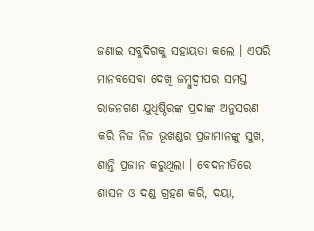ଜଣାଇ ସବୁଦିଗକୁ ସହାୟତା କଲେ । ଏପରି ମାନବସେବା ଦେଖି ଜମ୍ବୁଦ୍ଵୀପର ସମସ୍ତ ରାଜନଗଣ ଯୁଧିଷ୍ଠିରଙ୍କ ପ୍ରଦାଙ୍କ ଅନୁସରଣ କରି ନିଜ ନିଜ ଭୂଖଣ୍ଡର ପ୍ରଜାମାନଙ୍କୁ ସୁଖ, ଶାନ୍ତି ପ୍ରଜାନ କରୁଥିଲା । ବେଦନୀତିରେ ଶାସନ ଓ ଦଣ୍ଡ ଗ୍ରହଣ କରି, ଦୟା,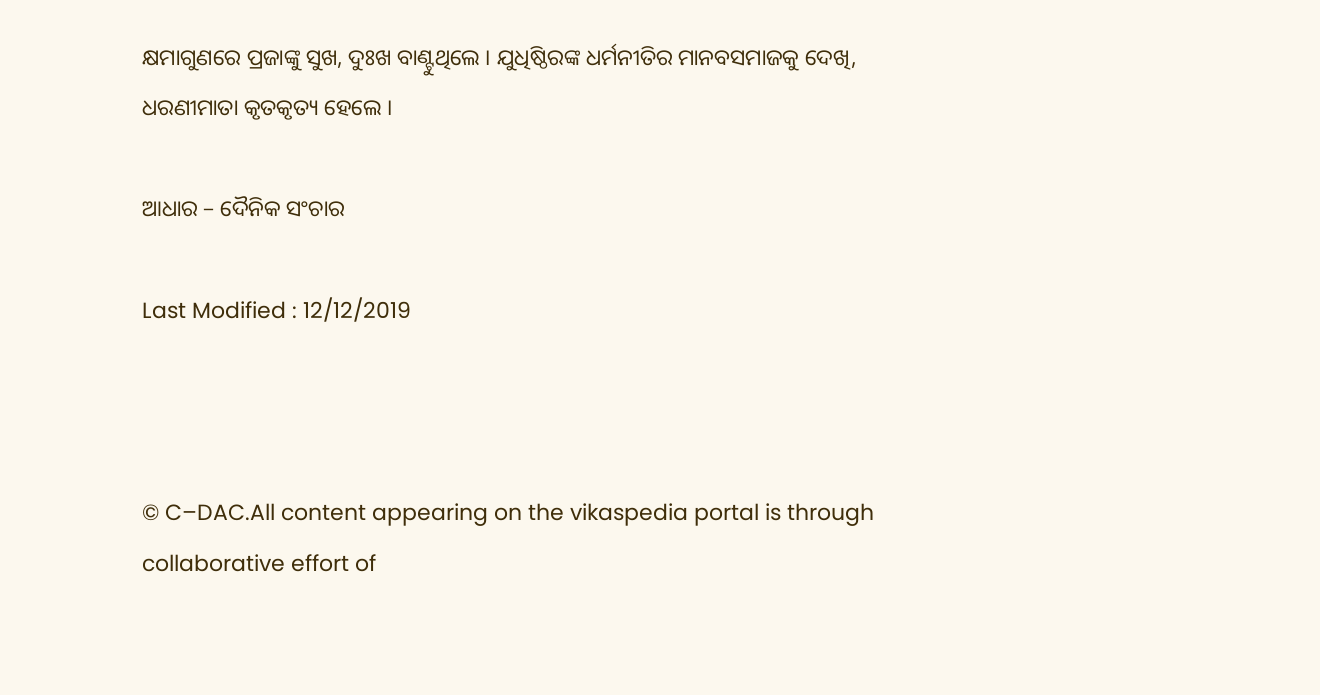କ୍ଷମାଗୁଣରେ ପ୍ରଜାଙ୍କୁ ସୁଖ, ଦୁଃଖ ବାଣ୍ଟୁଥିଲେ । ଯୁଧିଷ୍ଠିରଙ୍କ ଧର୍ମନୀତିର ମାନବସମାଜକୁ ଦେଖି, ଧରଣୀମାତା କୃତକୃତ୍ୟ ହେଲେ ।

ଆଧାର – ଦୈନିକ ସଂଚାର

Last Modified : 12/12/2019



© C–DAC.All content appearing on the vikaspedia portal is through collaborative effort of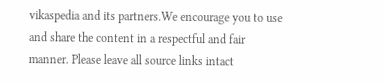vikaspedia and its partners.We encourage you to use and share the content in a respectful and fair manner. Please leave all source links intact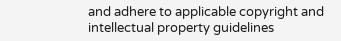and adhere to applicable copyright and intellectual property guidelines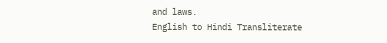and laws.
English to Hindi Transliterate